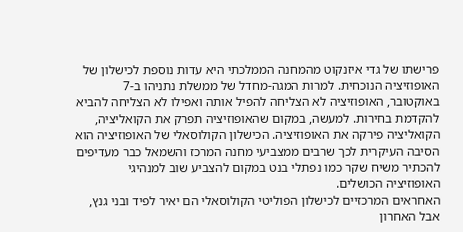פרישתו של גדי איזנקוט מהמחנה הממלכתי היא עדות נוספת לכישלון של האופוזיציה הנוכחית. למרות המגה-מחדל של ממשלת נתניהו ב-7 באוקטובר, האופוזיציה לא הצליחה להפיל אותה ואפילו לא הצליחה להביא להקדמת בחירות. למעשה, במקום שהאופוזיציה תפרק את הקואליציה, הקואליציה פירקה את האופוזיציה. הכישלון הקולוסאלי של האופוזיציה הוא הסיבה העיקרית לכך שרבים ממצביעי מחנה המרכז והשמאל כבר מעדיפים להכתיר משיח שקר כמו נפתלי בנט במקום להצביע שוב למנהיגי האופוזיציה הכושלים.
האחראים המרכזיים לכישלון הפוליטי הקולוסאלי הם יאיר לפיד ובני גנץ, אבל האחרון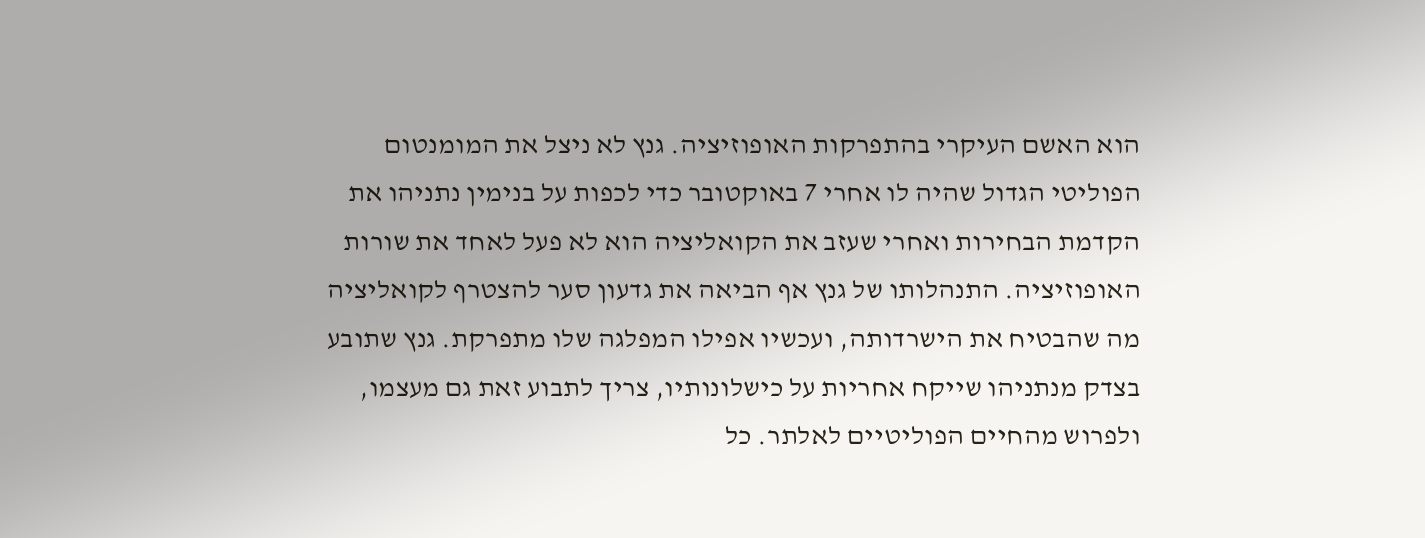הוא האשם העיקרי בהתפרקות האופוזיציה. גנץ לא ניצל את המומנטום הפוליטי הגדול שהיה לו אחרי 7 באוקטובר כדי לכפות על בנימין נתניהו את הקדמת הבחירות ואחרי שעזב את הקואליציה הוא לא פעל לאחד את שורות האופוזיציה. התנהלותו של גנץ אף הביאה את גדעון סער להצטרף לקואליציה מה שהבטיח את הישרדותה, ועכשיו אפילו המפלגה שלו מתפרקת. גנץ שתובע בצדק מנתניהו שייקח אחריות על כישלונותיו, צריך לתבוע זאת גם מעצמו, ולפרוש מהחיים הפוליטיים לאלתר. כל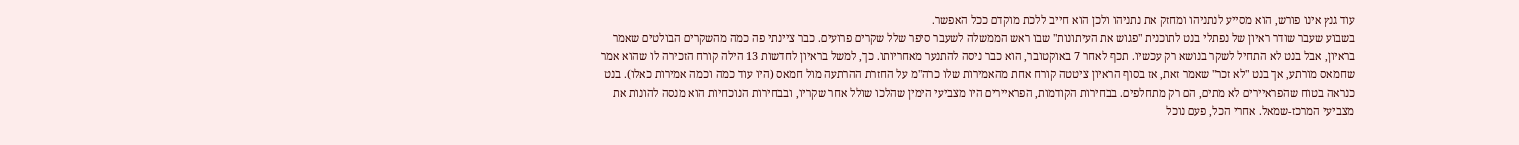עוד גנץ אינו פורש, הוא מסייע לנתניהו ומחזק את נתניהו ולכן הוא חייב ללכת מוקדם ככל האפשר.
בשבוע שעבר שודר ראיון של נפתלי בנט לתוכנית "פגוש את העיתונות" שבו ראש הממשלה לשעבר סיפר שלל שקרים פרועים. כבר ציינתי פה כמה מהשקרים הבולטים שאמר בראיון, אבל בנט לא התחיל לשקר בנושא רק עכשיו. תכף לאחר 7 באוקטובר, הוא כבר ניסה להתנער מאחריותו. כך, למשל בראיון לחדשות 13 הילה קורח הזכירה לו שהוא אמר שחמאס מורתע, אך בנט "לא זכר" שאמר זאת, אז בסוף הראיון ציטטה קורח אחת מהאמירות שלו כרה"מ על החזרת ההרתעה מול חמאס (היו עוד כמה וכמה אמירות כאלו). בנט כנראה בטוח שהפראיירים לא מתים, הם רק מתחלפים. בבחירות הקודמות, הפראיירים היו מצביעי הימין שהלכו שולל אחר שקריו, ובבחירות הנוכחיות הוא מנסה להונות את מצביעי המרכז-שמאל. אחרי הכל, פעם נוכל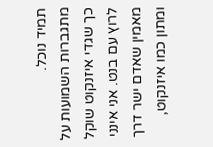תמיד נוכל.
מתגברות השמועות על כך שגדי איזנקוט שוקל לרוץ עם בנט. אני אינני מאמין שאדם ישר דרך ומתון כמו איזנקוט,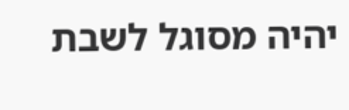יהיה מסוגל לשבת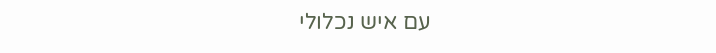עם איש נכלולי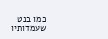כמו בנט שעמדותיו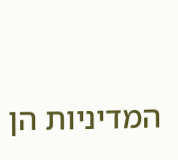המדיניות הן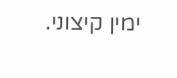ימין קיצוני.